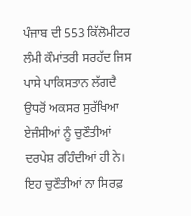ਪੰਜਾਬ ਦੀ 553 ਕਿੱਲੋਮੀਟਰ ਲੰਮੀ ਕੌਮਾਂਤਰੀ ਸਰਹੱਦ ਜਿਸ ਪਾਸੇ ਪਾਕਿਸਤਾਨ ਲੱਗਦੈ ਉਧਰੋਂ ਅਕਸਰ ਸੁਰੱਖਿਆ ਏਜੰਸੀਆਂ ਨੂੰ ਚੁਣੌਤੀਆਂ ਦਰਪੇਸ਼ ਰਹਿੰਦੀਆਂ ਹੀ ਨੇ। ਇਹ ਚੁਣੌਤੀਆਂ ਨਾ ਸਿਰਫ਼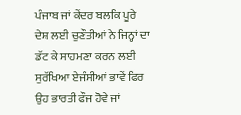ਪੰਜਾਬ ਜਾਂ ਕੇਂਦਰ ਬਲਕਿ ਪੂਰੇ ਦੇਸ਼ ਲਈ ਚੁਣੌਤੀਆਂ ਨੇ ਜਿਨ੍ਹਾਂ ਦਾ ਡੱਟ ਕੇ ਸਾਹਮਣਾ ਕਰਨ ਲਈ ਸੁਰੱਖਿਆ ਏਜੰਸੀਆਂ ਭਾਵੇਂ ਫਿਰ ਉਹ ਭਾਰਤੀ ਫੌਜ ਹੋਵੇ ਜਾਂ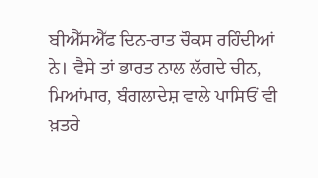ਬੀਐੱਸਐੱਫ ਦਿਨ-ਰਾਤ ਚੌਕਸ ਰਹਿੰਦੀਆਂ ਨੇ। ਵੈਸੇ ਤਾਂ ਭਾਰਤ ਨਾਲ ਲੱਗਦੇ ਚੀਨ, ਮਿਆਂਮਾਰ, ਬੰਗਲਾਦੇਸ਼ ਵਾਲੇ ਪਾਸਿਓਂ ਵੀ ਖ਼ਤਰੇ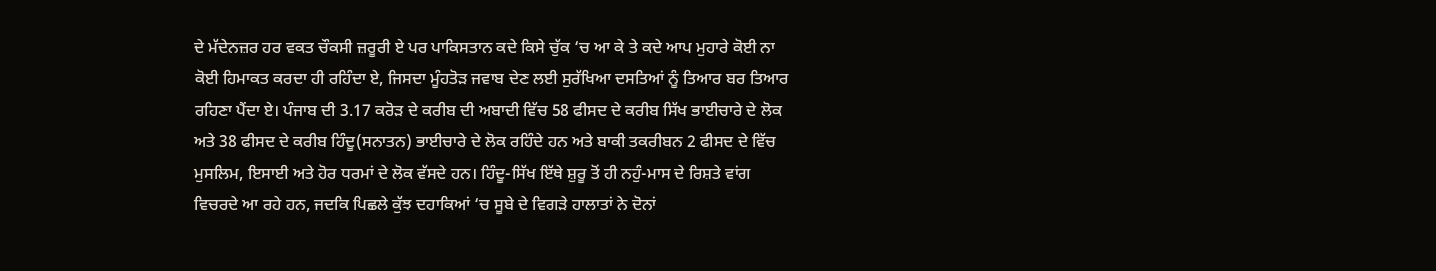ਦੇ ਮੱਦੇਨਜ਼ਰ ਹਰ ਵਕਤ ਚੌਕਸੀ ਜ਼ਰੂਰੀ ਏ ਪਰ ਪਾਕਿਸਤਾਨ ਕਦੇ ਕਿਸੇ ਚੁੱਕ ‘ਚ ਆ ਕੇ ਤੇ ਕਦੇ ਆਪ ਮੁਹਾਰੇ ਕੋਈ ਨਾ ਕੋਈ ਹਿਮਾਕਤ ਕਰਦਾ ਹੀ ਰਹਿੰਦਾ ਏ, ਜਿਸਦਾ ਮੂੰਹਤੋੜ ਜਵਾਬ ਦੇਣ ਲਈ ਸੁਰੱਖਿਆ ਦਸਤਿਆਂ ਨੂੰ ਤਿਆਰ ਬਰ ਤਿਆਰ ਰਹਿਣਾ ਪੈਂਦਾ ਏ। ਪੰਜਾਬ ਦੀ 3.17 ਕਰੋੜ ਦੇ ਕਰੀਬ ਦੀ ਅਬਾਦੀ ਵਿੱਚ 58 ਫੀਸਦ ਦੇ ਕਰੀਬ ਸਿੱਖ ਭਾਈਚਾਰੇ ਦੇ ਲੋਕ ਅਤੇ 38 ਫੀਸਦ ਦੇ ਕਰੀਬ ਹਿੰਦੂ(ਸਨਾਤਨ) ਭਾਈਚਾਰੇ ਦੇ ਲੋਕ ਰਹਿੰਦੇ ਹਨ ਅਤੇ ਬਾਕੀ ਤਕਰੀਬਨ 2 ਫੀਸਦ ਦੇ ਵਿੱਚ ਮੁਸਲਿਮ, ਇਸਾਈ ਅਤੇ ਹੋਰ ਧਰਮਾਂ ਦੇ ਲੋਕ ਵੱਸਦੇ ਹਨ। ਹਿੰਦੂ-ਸਿੱਖ ਇੱਥੇ ਸ਼ੁਰੂ ਤੋਂ ਹੀ ਨਹੁੰ-ਮਾਸ ਦੇ ਰਿਸ਼ਤੇ ਵਾਂਗ ਵਿਚਰਦੇ ਆ ਰਹੇ ਹਨ, ਜਦਕਿ ਪਿਛਲੇ ਕੁੱਝ ਦਹਾਕਿਆਂ ‘ਚ ਸੂਬੇ ਦੇ ਵਿਗੜੇ ਹਾਲਾਤਾਂ ਨੇ ਦੋਨਾਂ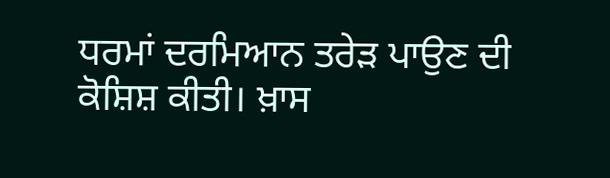ਧਰਮਾਂ ਦਰਮਿਆਨ ਤਰੇੜ ਪਾਉਣ ਦੀ ਕੋਸ਼ਿਸ਼ ਕੀਤੀ। ਖ਼ਾਸ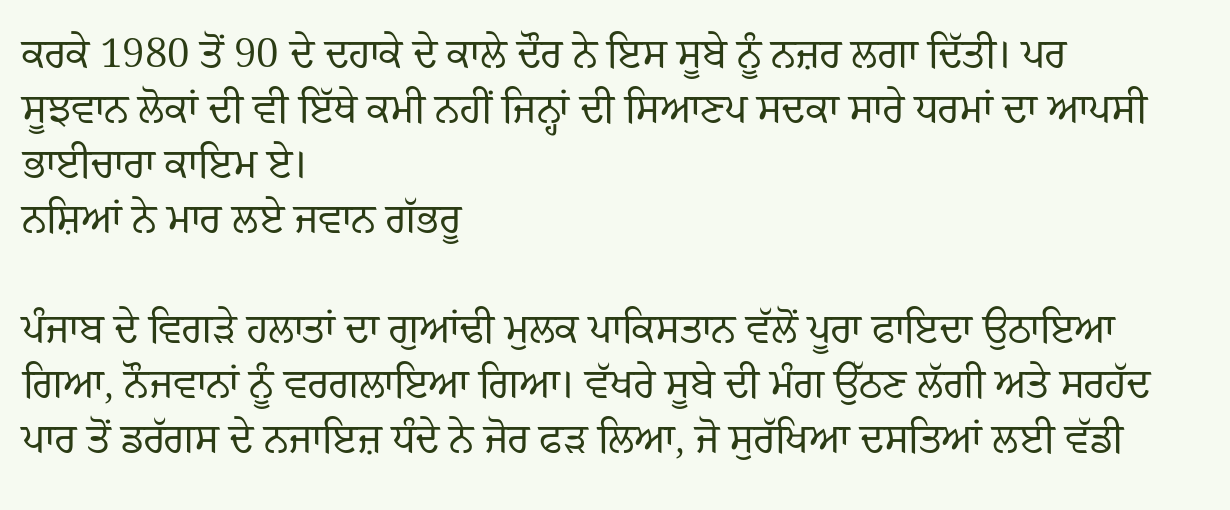ਕਰਕੇ 1980 ਤੋਂ 90 ਦੇ ਦਹਾਕੇ ਦੇ ਕਾਲੇ ਦੌਰ ਨੇ ਇਸ ਸੂਬੇ ਨੂੰ ਨਜ਼ਰ ਲਗਾ ਦਿੱਤੀ। ਪਰ ਸੂਝਵਾਨ ਲੋਕਾਂ ਦੀ ਵੀ ਇੱਥੇ ਕਮੀ ਨਹੀਂ ਜਿਨ੍ਹਾਂ ਦੀ ਸਿਆਣਪ ਸਦਕਾ ਸਾਰੇ ਧਰਮਾਂ ਦਾ ਆਪਸੀ ਭਾਈਚਾਰਾ ਕਾਇਮ ਏ।
ਨਸ਼ਿਆਂ ਨੇ ਮਾਰ ਲਏ ਜਵਾਨ ਗੱਭਰੂ

ਪੰਜਾਬ ਦੇ ਵਿਗੜੇ ਹਲਾਤਾਂ ਦਾ ਗੁਆਂਢੀ ਮੁਲਕ ਪਾਕਿਸਤਾਨ ਵੱਲੋਂ ਪੂਰਾ ਫਾਇਦਾ ਉਠਾਇਆ ਗਿਆ, ਨੌਜਵਾਨਾਂ ਨੂੰ ਵਰਗਲਾਇਆ ਗਿਆ। ਵੱਖਰੇ ਸੂਬੇ ਦੀ ਮੰਗ ਉੱਠਣ ਲੱਗੀ ਅਤੇ ਸਰਹੱਦ ਪਾਰ ਤੋਂ ਡਰੱਗਸ ਦੇ ਨਜਾਇਜ਼ ਧੰਦੇ ਨੇ ਜੋਰ ਫੜ ਲਿਆ, ਜੋ ਸੁਰੱਖਿਆ ਦਸਤਿਆਂ ਲਈ ਵੱਡੀ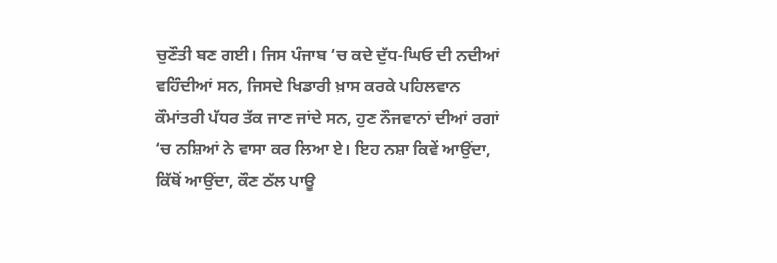ਚੁਣੌਤੀ ਬਣ ਗਈ। ਜਿਸ ਪੰਜਾਬ ‘ਚ ਕਦੇ ਦੁੱਧ-ਘਿਓ ਦੀ ਨਦੀਆਂ ਵਹਿੰਦੀਆਂ ਸਨ, ਜਿਸਦੇ ਖਿਡਾਰੀ ਖ਼ਾਸ ਕਰਕੇ ਪਹਿਲਵਾਨ ਕੌਮਾਂਤਰੀ ਪੱਧਰ ਤੱਕ ਜਾਣ ਜਾਂਦੇ ਸਨ, ਹੁਣ ਨੌਜਵਾਨਾਂ ਦੀਆਂ ਰਗਾਂ ‘ਚ ਨਸ਼ਿਆਂ ਨੇ ਵਾਸਾ ਕਰ ਲਿਆ ਏ। ਇਹ ਨਸ਼ਾ ਕਿਵੇਂ ਆਉਂਦਾ, ਕਿੱਥੋਂ ਆਉਂਦਾ, ਕੌਣ ਠੱਲ ਪਾਊ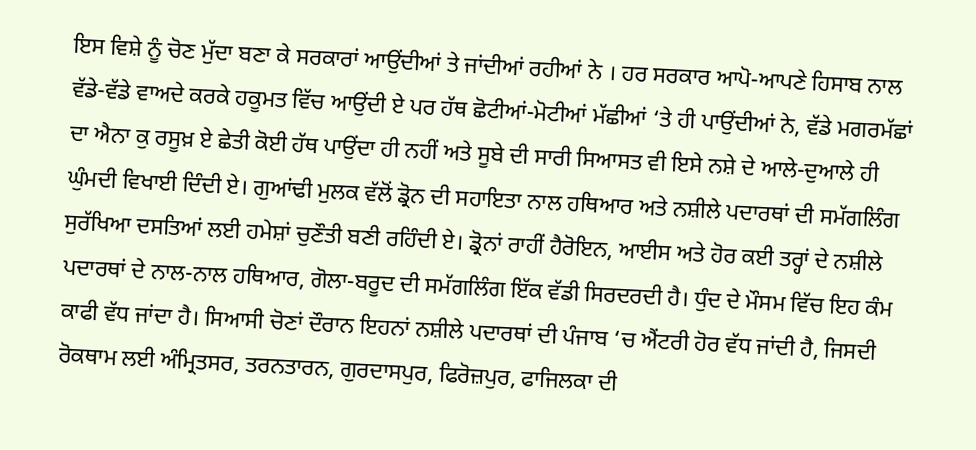ਇਸ ਵਿਸ਼ੇ ਨੂੰ ਚੋਣ ਮੁੱਦਾ ਬਣਾ ਕੇ ਸਰਕਾਰਾਂ ਆਉਂਦੀਆਂ ਤੇ ਜਾਂਦੀਆਂ ਰਹੀਆਂ ਨੇ । ਹਰ ਸਰਕਾਰ ਆਪੋ-ਆਪਣੇ ਹਿਸਾਬ ਨਾਲ ਵੱਡੇ-ਵੱਡੇ ਵਾਅਦੇ ਕਰਕੇ ਹਕੂਮਤ ਵਿੱਚ ਆਉਂਦੀ ਏ ਪਰ ਹੱਥ ਛੋਟੀਆਂ-ਮੋਟੀਆਂ ਮੱਛੀਆਂ ‘ਤੇ ਹੀ ਪਾਉਂਦੀਆਂ ਨੇ, ਵੱਡੇ ਮਗਰਮੱਛਾਂ ਦਾ ਐਨਾ ਕੁ ਰਸੂਖ਼ ਏ ਛੇਤੀ ਕੋਈ ਹੱਥ ਪਾਉਂਦਾ ਹੀ ਨਹੀਂ ਅਤੇ ਸੂਬੇ ਦੀ ਸਾਰੀ ਸਿਆਸਤ ਵੀ ਇਸੇ ਨਸ਼ੇ ਦੇ ਆਲੇ-ਦੁਆਲੇ ਹੀ ਘੁੰਮਦੀ ਵਿਖਾਈ ਦਿੰਦੀ ਏ। ਗੁਆਂਢੀ ਮੁਲਕ ਵੱਲੋਂ ਡ੍ਰੋਨ ਦੀ ਸਹਾਇਤਾ ਨਾਲ ਹਥਿਆਰ ਅਤੇ ਨਸ਼ੀਲੇ ਪਦਾਰਥਾਂ ਦੀ ਸਮੱਗਲਿੰਗ ਸੁਰੱਖਿਆ ਦਸਤਿਆਂ ਲਈ ਹਮੇਸ਼ਾਂ ਚੁਣੌਤੀ ਬਣੀ ਰਹਿੰਦੀ ਏ। ਡ੍ਰੋਨਾਂ ਰਾਹੀਂ ਹੈਰੋਇਨ, ਆਈਸ ਅਤੇ ਹੋਰ ਕਈ ਤਰ੍ਹਾਂ ਦੇ ਨਸ਼ੀਲੇ ਪਦਾਰਥਾਂ ਦੇ ਨਾਲ-ਨਾਲ ਹਥਿਆਰ, ਗੋਲਾ-ਬਰੂਦ ਦੀ ਸਮੱਗਲਿੰਗ ਇੱਕ ਵੱਡੀ ਸਿਰਦਰਦੀ ਹੈ। ਧੁੰਦ ਦੇ ਮੌਸਮ ਵਿੱਚ ਇਹ ਕੰਮ ਕਾਫੀ ਵੱਧ ਜਾਂਦਾ ਹੈ। ਸਿਆਸੀ ਚੋਣਾਂ ਦੌਰਾਨ ਇਹਨਾਂ ਨਸ਼ੀਲੇ ਪਦਾਰਥਾਂ ਦੀ ਪੰਜਾਬ ‘ਚ ਐਂਟਰੀ ਹੋਰ ਵੱਧ ਜਾਂਦੀ ਹੈ, ਜਿਸਦੀ ਰੋਕਥਾਮ ਲਈ ਅੰਮ੍ਰਿਤਸਰ, ਤਰਨਤਾਰਨ, ਗੁਰਦਾਸਪੁਰ, ਫਿਰੋਜ਼ਪੁਰ, ਫਾਜਿਲਕਾ ਦੀ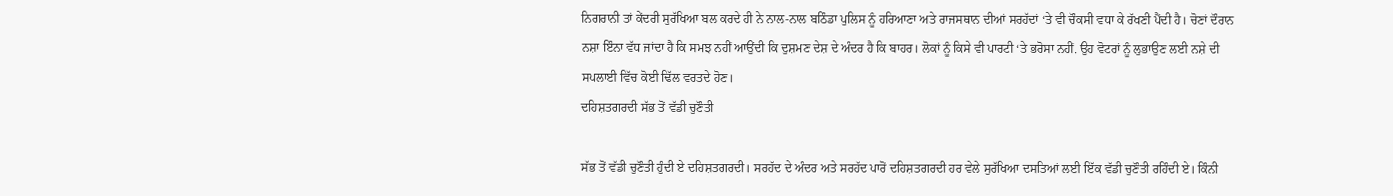ਨਿਗਰਾਨੀ ਤਾਂ ਕੇਂਦਰੀ ਸੁਰੱਖਿਆ ਬਲ ਕਰਦੇ ਹੀ ਨੇ ਨਾਲ-ਨਾਲ ਬਠਿੰਡਾ ਪੁਲਿਸ ਨੂੰ ਹਰਿਆਣਾ ਅਤੇ ਰਾਜਸਥਾਨ ਦੀਆਂ ਸਰਹੱਦਾਂ ‘ਤੇ ਵੀ ਚੌਕਸੀ ਵਧਾ ਕੇ ਰੱਖਣੀ ਪੈਂਦੀ ਹੈ। ਚੋਣਾਂ ਦੌਰਾਨ ਨਸ਼ਾ ਇੰਨਾ ਵੱਧ ਜਾਂਦਾ ਹੈ ਕਿ ਸਮਝ ਨਹੀਂ ਆਉਂਦੀ ਕਿ ਦੁਸ਼ਮਣ ਦੇਸ਼ ਦੇ ਅੰਦਰ ਹੈ ਕਿ ਬਾਹਰ। ਲੋਕਾਂ ਨੂੰ ਕਿਸੇ ਵੀ ਪਾਰਟੀ ‘ਤੇ ਭਰੋਸਾ ਨਹੀਂ. ਉਹ ਵੋਟਰਾਂ ਨੂੰ ਲੁਭਾਉਣ ਲਈ ਨਸ਼ੇ ਦੀ ਸਪਲਾਈ ਵਿੱਚ ਕੋਈ ਢਿੱਲ ਵਰਤਦੇ ਹੋਣ।
ਦਹਿਸ਼ਤਗਰਦੀ ਸੱਭ ਤੋਂ ਵੱਡੀ ਚੁਣੌਤੀ

ਸੱਭ ਤੋਂ ਵੱਡੀ ਚੁਣੌਤੀ ਹੁੰਦੀ ਏ ਦਹਿਸ਼ਤਗਰਦੀ। ਸਰਹੱਦ ਦੇ ਅੰਦਰ ਅਤੇ ਸਰਹੱਦ ਪਾਰੋਂ ਦਹਿਸ਼ਤਗਰਦੀ ਹਰ ਵੇਲੇ ਸੁਰੱਖਿਆ ਦਸਤਿਆਂ ਲਈ ਇੱਕ ਵੱਡੀ ਚੁਣੌਤੀ ਰਹਿੰਦੀ ਏ। ਕਿੰਨੀ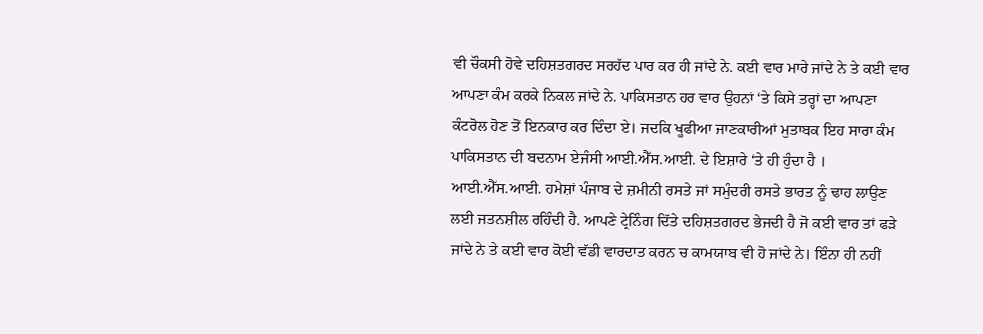ਵੀ ਚੌਕਸੀ ਹੋਵੇ ਦਹਿਸ਼ਤਗਰਦ ਸਰਹੱਦ ਪਾਰ ਕਰ ਹੀ ਜਾਂਦੇ ਨੇ. ਕਈ ਵਾਰ ਮਾਰੇ ਜਾਂਦੇ ਨੇ ਤੇ ਕਈ ਵਾਰ ਆਪਣਾ ਕੰਮ ਕਰਕੇ ਨਿਕਲ ਜਾਂਦੇ ਨੇ. ਪਾਕਿਸਤਾਨ ਹਰ ਵਾਰ ਉਹਨਾਂ ‘ਤੇ ਕਿਸੇ ਤਰ੍ਹਾਂ ਦਾ ਆਪਣਾ ਕੰਟਰੋਲ ਹੋਣ ਤੋਂ ਇਨਕਾਰ ਕਰ ਦਿੰਦਾ ਏ। ਜਦਕਿ ਖੂਫੀਆ ਜਾਣਕਾਰੀਆਂ ਮੁਤਾਬਕ ਇਹ ਸਾਰਾ ਕੰਮ ਪਾਕਿਸਤਾਨ ਦੀ ਬਦਨਾਮ ਏਜੰਸੀ ਆਈ.ਐੱਸ.ਆਈ. ਦੇ ਇਸ਼ਾਰੇ ‘ਤੇ ਹੀ ਹੁੰਦਾ ਹੈ । ਆਈ.ਐੱਸ.ਆਈ. ਹਮੇਸ਼ਾਂ ਪੰਜਾਬ ਦੇ ਜ਼ਮੀਨੀ ਰਸਤੇ ਜਾਂ ਸਮੁੰਦਰੀ ਰਸਤੇ ਭਾਰਤ ਨੂੰ ਢਾਹ ਲਾਉਣ ਲਈ ਜਤਨਸ਼ੀਲ ਰਹਿੰਦੀ ਹੈ. ਆਪਣੇ ਟ੍ਰੇਨਿੰਗ ਦਿੱਤੇ ਦਹਿਸ਼ਤਗਰਦ ਭੇਜਦੀ ਹੈ ਜੋ ਕਈ ਵਾਰ ਤਾਂ ਫੜੇ ਜਾਂਦੇ ਨੇ ਤੇ ਕਈ ਵਾਰ ਕੋਈ ਵੱਡੀ ਵਾਰਦਾਤ ਕਰਨ ਚ ਕਾਮਯਾਬ ਵੀ ਹੋ ਜਾਂਦੇ ਨੇ। ਇੰਨਾ ਹੀ ਨਹੀਂ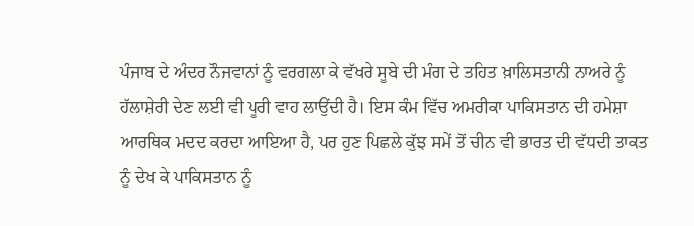ਪੰਜਾਬ ਦੇ ਅੰਦਰ ਨੌਜਵਾਨਾਂ ਨੂੰ ਵਰਗਲਾ ਕੇ ਵੱਖਰੇ ਸੂਬੇ ਦੀ ਮੰਗ ਦੇ ਤਹਿਤ ਖ਼ਾਲਿਸਤਾਨੀ ਨਾਅਰੇ ਨੂੰ ਹੱਲਾਸ਼ੇਰੀ ਦੇਣ ਲਈ ਵੀ ਪੂਰੀ ਵਾਹ ਲਾਉਂਦੀ ਹੈ। ਇਸ ਕੰਮ ਵਿੱਚ ਅਮਰੀਕਾ ਪਾਕਿਸਤਾਨ ਦੀ ਹਮੇਸ਼ਾ ਆਰਥਿਕ ਮਦਦ ਕਰਦਾ ਆਇਆ ਹੈ, ਪਰ ਹੁਣ ਪਿਛਲੇ ਕੁੱਝ ਸਮੇਂ ਤੋਂ ਚੀਨ ਵੀ ਭਾਰਤ ਦੀ ਵੱਧਦੀ ਤਾਕਤ ਨੂੰ ਦੇਖ ਕੇ ਪਾਕਿਸਤਾਨ ਨੂੰ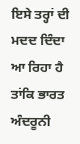ਇਸੇ ਤਰ੍ਹਾਂ ਦੀ ਮਦਦ ਦਿੰਦਾ ਆ ਰਿਹਾ ਹੈ ਤਾਂਕਿ ਭਾਰਤ ਅੰਦਰੂਨੀ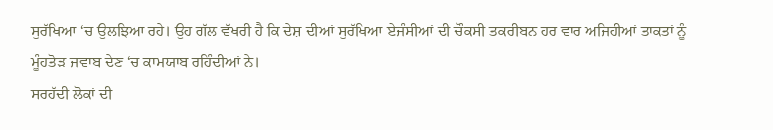ਸੁਰੱਖਿਆ ‘ਚ ਉਲਝਿਆ ਰਹੇ। ਉਹ ਗੱਲ ਵੱਖਰੀ ਹੈ ਕਿ ਦੇਸ਼ ਦੀਆਂ ਸੁਰੱਖਿਆ ਏਜੰਸੀਆਂ ਦੀ ਚੌਕਸੀ ਤਕਰੀਬਨ ਹਰ ਵਾਰ ਅਜਿਹੀਆਂ ਤਾਕਤਾਂ ਨੂੰ ਮੂੰਹਤੋੜ ਜਵਾਬ ਦੇਣ ‘ਚ ਕਾਮਯਾਬ ਰਹਿੰਦੀਆਂ ਨੇ।
ਸਰਹੱਦੀ ਲੋਕਾਂ ਦੀ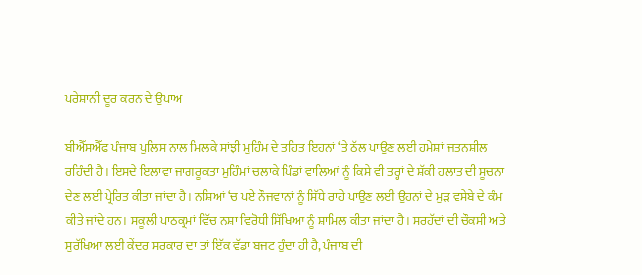ਪਰੇਸ਼ਾਨੀ ਦੂਰ ਕਰਨ ਦੇ ਉਪਾਅ

ਬੀਐੱਸਐੱਫ ਪੰਜਾਬ ਪੁਲਿਸ ਨਾਲ ਮਿਲਕੇ ਸਾਂਝੀ ਮੁਹਿੰਮ ਦੇ ਤਹਿਤ ਇਹਨਾਂ ‘ਤੇ ਠੱਲ ਪਾਉਣ ਲਈ ਹਮੇਸ਼ਾਂ ਜਤਨਸ਼ੀਲ ਰਹਿੰਦੀ ਹੈ। ਇਸਦੇ ਇਲਾਵਾ ਜਾਗਰੂਕਤਾ ਮੁਹਿੰਮਾਂ ਚਲਾਕੇ ਪਿੰਡਾਂ ਵਾਲਿਆਂ ਨੂੰ ਕਿਸੇ ਵੀ ਤਰ੍ਹਾਂ ਦੇ ਸ਼ੱਕੀ ਹਲਾਤ ਦੀ ਸੂਚਨਾ ਦੇਣ ਲਈ ਪ੍ਰੇਰਿਤ ਕੀਤਾ ਜਾਂਦਾ ਹੈ। ਨਸ਼ਿਆਂ ‘ਚ ਪਏ ਨੌਜਵਾਨਾਂ ਨੂੰ ਸਿੱਧੇ ਰਾਹੇ ਪਾਉਣ ਲਈ ਉਹਨਾਂ ਦੇ ਮੁੜ ਵਸੇਬੇ ਦੇ ਕੰਮ ਕੀਤੇ ਜਾਂਦੇ ਹਨ। ਸਕੂਲੀ ਪਾਠਕ੍ਰਮਾਂ ਵਿੱਚ ਨਸ਼ਾ ਵਿਰੋਧੀ ਸਿੱਖਿਆ ਨੂੰ ਸ਼ਾਮਿਲ ਕੀਤਾ ਜਾਂਦਾ ਹੈ। ਸਰਹੱਦਾਂ ਦੀ ਚੌਕਸੀ ਅਤੇ ਸੁਰੱਖਿਆ ਲਈ ਕੇਂਦਰ ਸਰਕਾਰ ਦਾ ਤਾਂ ਇੱਕ ਵੱਡਾ ਬਜਟ ਹੁੰਦਾ ਹੀ ਹੈ, ਪੰਜਾਬ ਦੀ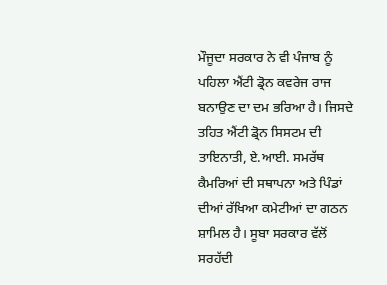ਮੌਜੂਦਾ ਸਰਕਾਰ ਨੇ ਵੀ ਪੰਜਾਬ ਨੂੰ ਪਹਿਲਾ ਐਂਟੀ ਡ੍ਰੋਨ ਕਵਰੇਜ ਰਾਜ ਬਨਾਉਣ ਦਾ ਦਮ ਭਰਿਆ ਹੈ। ਜਿਸਦੇ ਤਹਿਤ ਐਂਟੀ ਡ੍ਰੋਨ ਸਿਸਟਮ ਦੀ ਤਾਇਨਾਤੀ, ਏ.ਆਈ. ਸਮਰੱਥ ਕੈਮਰਿਆਂ ਦੀ ਸਥਾਪਨਾ ਅਤੇ ਪਿੰਡਾਂ ਦੀਆਂ ਰੱਖਿਆ ਕਮੇਟੀਆਂ ਦਾ ਗਠਨ ਸ਼ਾਮਿਲ ਹੈ। ਸੂਬਾ ਸਰਕਾਰ ਵੱਲੋਂ ਸਰਹੱਦੀ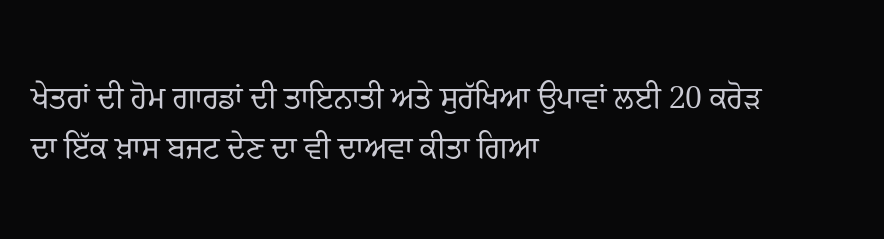ਖੇਤਰਾਂ ਦੀ ਹੋਮ ਗਾਰਡਾਂ ਦੀ ਤਾਇਨਾਤੀ ਅਤੇ ਸੁਰੱਖਿਆ ਉਪਾਵਾਂ ਲਈ 20 ਕਰੋੜ ਦਾ ਇੱਕ ਖ਼ਾਸ ਬਜਟ ਦੇਣ ਦਾ ਵੀ ਦਾਅਵਾ ਕੀਤਾ ਗਿਆ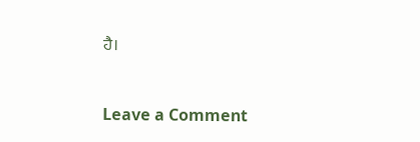ਹੈ।



Leave a Comment